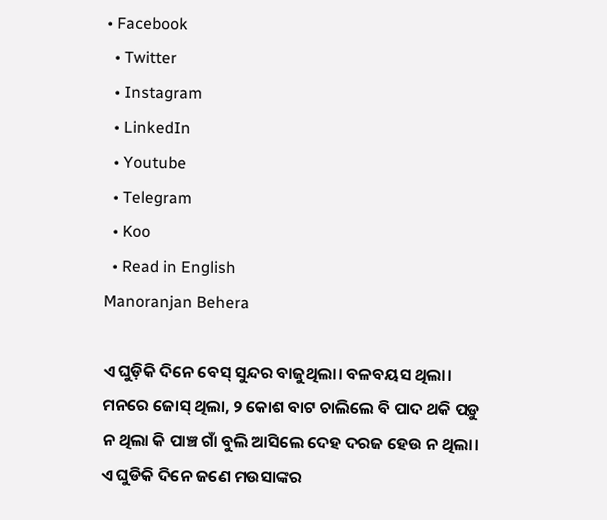• Facebook
  • Twitter
  • Instagram
  • LinkedIn
  • Youtube
  • Telegram
  • Koo
  • Read in English
Manoranjan Behera

ଏ ଘୁଡ଼ିକି ଦିନେ ବେସ୍ ସୁନ୍ଦର ବାଜୁଥିଲା। ବଳବୟସ ଥିଲା। ମନରେ ଜୋସ୍ ଥିଲା, ୨ କୋଶ ବାଟ ଚାଲିଲେ ବି ପାଦ ଥକି ପଡ଼ୁ ନ ଥିଲା କି ପାଞ୍ଚ ଗାଁ ବୁଲି ଆସିଲେ ଦେହ ଦରଜ ହେଉ ନ ଥିଲା। ଏ ଘୁଡିକି ଦିନେ ଜଣେ ମଉସାଙ୍କର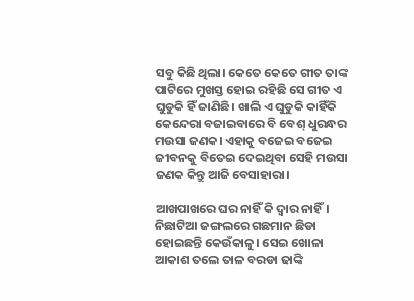ସବୁ କିଛି ଥିଲା। କେତେ କେତେ ଗୀତ ତାଙ୍କ ପାଟିରେ ମୁଖସ୍ତ ହୋଇ ରହିଛି ସେ ଗୀତ ଏ ଘୁଡୁକି ହିଁ ଜାଣିଛି। ଖାଲି ଏ ଘୁଡୁକି କାହିଁକି କେନ୍ଦେରା ବଜାଇବାରେ ବି ବେଶ୍ ଧୁରନ୍ଧର ମଉସା ଜଣକ। ଏହାକୁ ବଜେଇ ବଜେଇ ଜୀବନକୁ ବିତେଇ ଦେଇଥିବା ସେହି ମଉସା ଜଣକ କିନ୍ତୁ ଆଜି ବେସାହାରା।

ଆଖପାଖରେ ଘର ନାହିଁ କି ଦ୍ୱାର ନାହିଁ। ନିଛାଟିଆ ଜଙ୍ଗଲରେ ଗଛମାନ ଛିଡା ହୋଇଛନ୍ତି କେଉଁକାଳୁ। ସେଇ ଖୋଳା ଆକାଶ ତଲେ ତାଳ ବରଡା ଢାଙ୍କି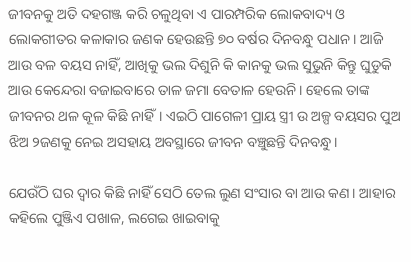ଜୀବନକୁ ଅତି ଦହଗଞ୍ଜ କରି ଚଳୁଥିବା ଏ ପାରମ୍ପରିକ ଲୋକବାଦ୍ୟ ଓ ଲୋକଗୀତର କଳାକାର ଜଣକ ହେଉଛନ୍ତି ୭୦ ବର୍ଷର ଦିନବନ୍ଧୁ ପଧାନ। ଆଜି ଆଉ ବଳ ବୟସ ନାହିଁ, ଆଖିକୁ ଭଲ ଦିଶୁନି କି କାନକୁ ଭଲ ସୁଭୁନି କିନ୍ତୁ ଘୁଡୁକି ଆଉ କେନ୍ଦେରା ବଜାଇବାରେ ତାଳ ଜମା ବେତାଳ ହେଉନି। ହେଲେ ତାଙ୍କ ଜୀବନର ଥଳ କୂଳ କିଛି ନାହିଁ। ଏଇଠି ପାଗେଳୀ ପ୍ରାୟ ସ୍ତ୍ରୀ ଉ ଅଳ୍ପ ବୟସର ପୁଅ ଝିଅ ୨ଜଣକୁ ନେଇ ଅସହାୟ ଅବସ୍ଥାରେ ଜୀବନ ବଞ୍ଚୁଛନ୍ତି ଦିନବନ୍ଧୁ।

ଯେଉଁଠି ଘର ଦ୍ୱାର କିଛି ନାହିଁ ସେଠି ତେଲ ଲୁଣ ସଂସାର ବା ଆଉ କଣ। ଆହାର କହିଲେ ପୁଞ୍ଜିଏ ପଖାଳ, ଲଗେଇ ଖାଇବାକୁ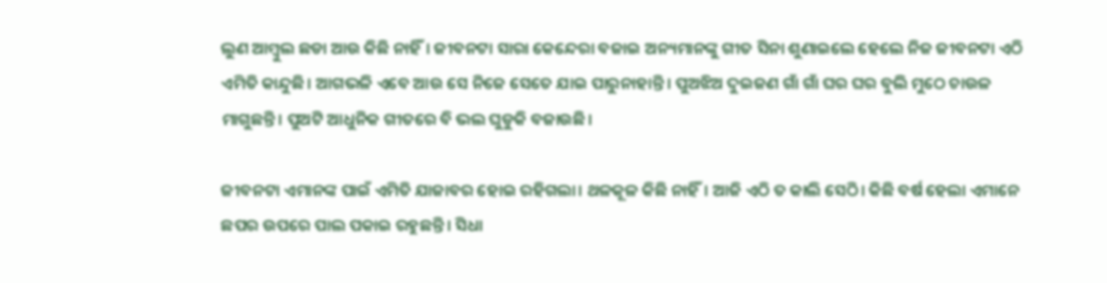ଲୁଣ ଆମ୍ବୁଲ ଛଡା ଆଉ କିଛି ନାହିଁ। ଜୀବନଟା ସାରା କେନ୍ଦେରା ବଜାଇ ଅନ୍ୟମାନଙ୍କୁ ଗୀତ ସିନା ଶୁଣାଇଲେ ହେଲେ ନିଜ ଜୀବନଟା ଏଠି ଏମିତି କାନ୍ଦୁଛି। ଆଗଭଳି ଏବେ ଆଉ ସେ ନିଜେ ସେତେ ଯାଇ ପାରୁନାହାନ୍ତି। ପୁଅଝିଅ ଦୁଇଜଣ ଗାଁ ଗାଁ ଘର ଘର ବୁଲି ମୁଠେ ଚାଉଳ ମାଗୁଛନ୍ତି। ପୁଅଟି ଆଧୁନିକ ଗୀତରେ ବି ଭଲ ଘୁଡୁକି ବଜାଉଛି।

ଜୀବନଟା ଏମାନଙ୍କ ପାଇଁ ଏମିତି ଯାଜାବର ହୋଇ ରହିଗଲା। ଥଳକୂଳ କିଛି ନାହିଁ। ଆଜି ଏଠି ତ କାଲି ସେଠି। କିଛି ବର୍ଷ ହେଲା ଏମାନେ ଛପର ଉପରେ ପାଲ ପକାଇ ରହୁଛନ୍ତି। ସିଧା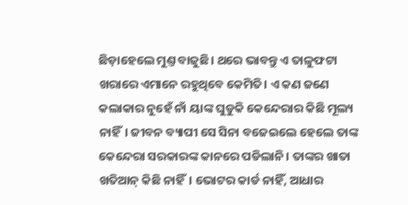ଛିଡ଼ାହେଲେ ମୁଣ୍ତ ବାଜୁଛି। ଥରେ ଭାବନ୍ତୁ ଏ ତାଳୁଫଟା ଖରାରେ ଏମାନେ ରହୁଥିବେ କେମିତି। ଏ କଣ ଜଣେ କଲାକାର ନୁହେଁ ନାଁ ୟାଙ୍କ ଘୁଡୁକି କେନ୍ଦେରାର କିଛି ମୂଲ୍ୟ ନାହିଁ। ଜୀବନ ବ୍ୟାପୀ ସେ ସିନା ବଜେଇଲେ ହେଲେ ତାଙ୍କ କେନ୍ଦେରା ସରକାରଙ୍କ କାନରେ ପଡିଲାନି। ତାଙ୍କର ଖାତା ଖତିଆନ୍ କିଛି ନାହିଁ। ଭୋଟର କାର୍ଡ ନାହିଁ, ଆଧାର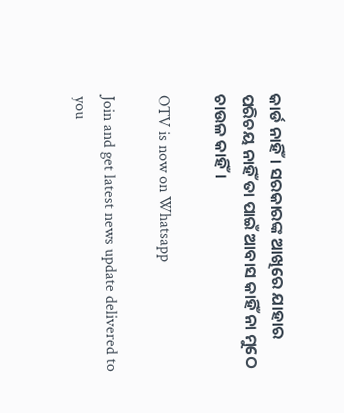କାର୍ଡ ନାହିଁ। ସରକାରଙ୍କ ଆଖିରେ ଯାହାର ପରିଚୟ ନାହିଁ ତା ପାଇଁ ଆବାସ କାହିଁ ନା ମୁଠେ ଚାଉଳ କାହିଁ।

OTV is now on Whatsapp

Join and get latest news update delivered to you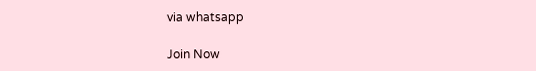via whatsapp

Join Now